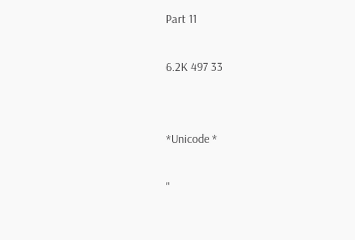Part 11

6.2K 497 33


*Unicode *

"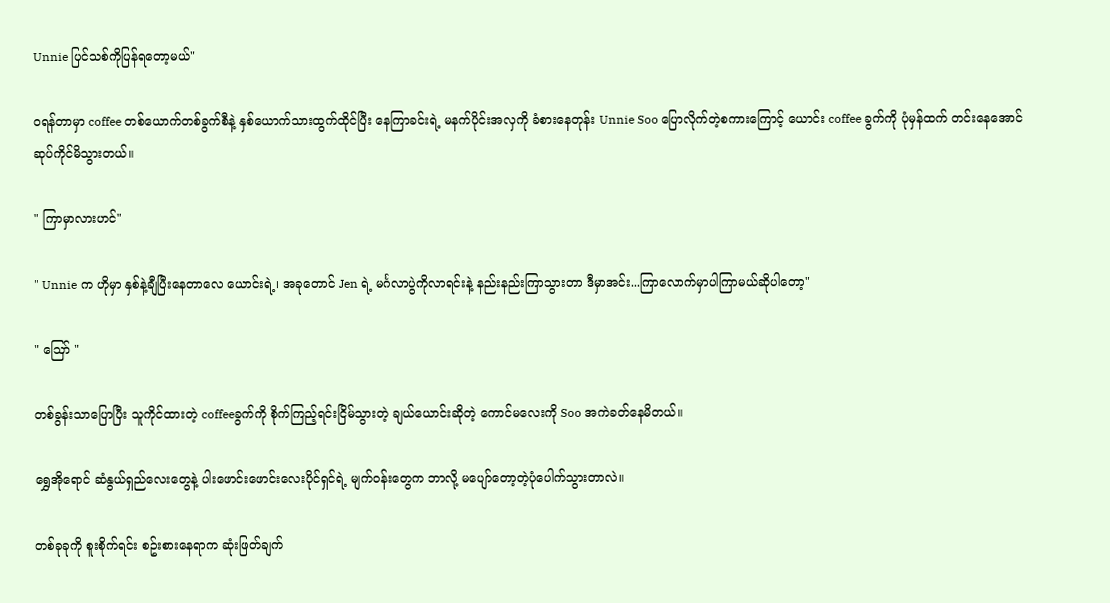Unnie ပြင်သစ်ကိုပြန်ရတော့မယ်"

ဝရန်တာမှာ coffee တစ်ယောက်တစ်ခွက်စီနဲ့ နှစ်ယောက်သားထွက်ထိုင်ပြီး နေကြာခင်းရဲ့ မနက်ပိုင်းအလှကို ခံစားနေတုန်း Unnie Soo ပြောလိုက်တဲ့စကားကြောင့် ယောင်း coffee ခွက်ကို ပုံမှန်ထက် တင်းနေအောင် ဆုပ်ကိုင်မိသွားတယ်။

" ကြာမှာလားဟင်"

" Unnie က ဟိုမှာ နှစ်နဲ့ချီပြီးနေတာလေ ယောင်းရဲ့၊ အခုတောင် Jen ရဲ့ မင်္ဂလာပွဲကိုလာရင်းနဲ့ နည်းနည်းကြာသွားတာ ဒီမှာအင်း...ကြာလောက်မှာပါကြာမယ်ဆိုပါတော့"

" ဪ "

တစ်ခွန်းသာပြောပြီး သူကိုင်ထားတဲ့ coffeeခွက်ကို စိုက်ကြည့်ရင်းငြိမ်သွားတဲ့ ချယ်ယောင်းဆိုတဲ့ ကောင်မလေးကို Soo အကဲခတ်နေမိတယ်။

ရွှေအိုရောင် ဆံနွယ်ရှည်လေးတွေနဲ့ ပါးဖောင်းဖောင်းလေးပိုင်ရှင်ရဲ့ မျက်ဝန်းတွေက ဘာလို့ မပျော်တော့တဲ့ပုံပေါက်သွားတာလဲ။

တစ်ခုခုကို စူးစိုက်ရင်း စဥ်းစားနေရာက ဆုံးဖြတ်ချက်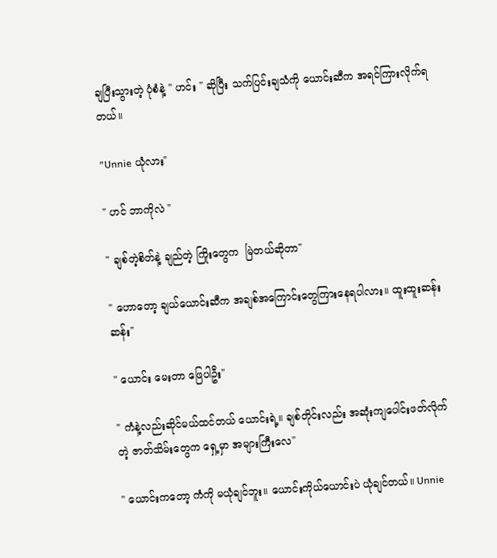ချပြီးသွားတဲ့ ပုံစံနဲ့ " ဟင်း " ဆိုပြီး သက်ပြင်းချသံကို ယောင်းဆီက အရင်ကြားလိုက်ရတယ်။

"Unnie ယုံလား"

" ဟင် ဘာကိုလဲ "

" ချစ်တဲ့စိတ်နဲ့ ချည်တဲ့ ကြိုးတွေက  မြဲတယ်ဆိုတာ"

" ဟောတော့ ချယ်ယောင်းဆီက အချစ်အကြောင်းတွေကြားနေရပါလား။ ထူးထူးဆန်းဆန်း"

" ယောင်း မေးတာ ဖြေပါဦး"

" ကံနဲ့လည်းဆိုင်မယ်ထင်တယ် ယောင်းရဲ့။ ချစ်တိုင်းလည်း အဆုံးကျပေါင်းဖတ်လိုက်တဲ့ ဇာတ်သိမ်းတွေက ရှေ့မှာ အများကြီးလေ"

" ယောင်းကတော့ ကံကို မယုံချင်ဘူး။ ယောင်းကိုယ်ယောင်းပဲ ယုံချင်တယ်။ Unnie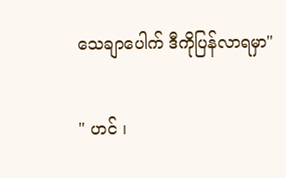သေချာပေါက် ဒီကိုပြန်လာရမှာ"

" ဟင် ၊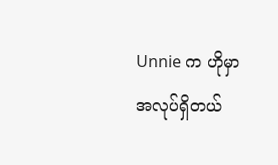Unnie က ဟိုမှာ အလုပ်ရှိတယ်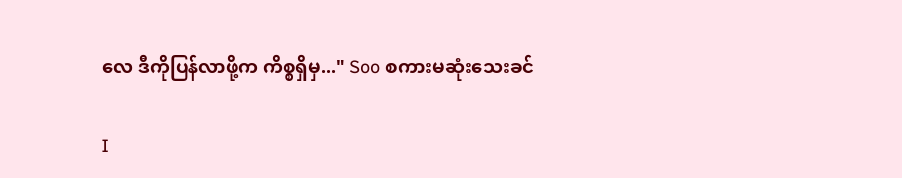လေ ဒီကိုပြန်လာဖို့က ကိစ္စရှိမှ..." Soo စကားမဆုံးသေးခင်

I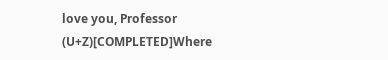love you, Professor (U+Z)[COMPLETED]Where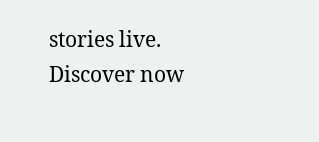stories live. Discover now